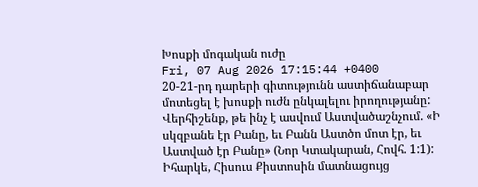Խոսքի մոգական ուժը
Fri, 07 Aug 2026 17:15:44 +0400
20-21-րդ դարերի գիտությունն աստիճանաբար մոտեցել է խոսքի ուժն ընկալելու իրողությանը: Վերհիշենք, թե ինչ է ասվում Աստվածաշնչում. «Ի սկզբանե էր Բանը, եւ Բանն Աստծո մոտ էր, եւ Աստված էր Բանը» (Նոր Կտակարան, Հովհ. 1:1): Իհարկե, Հիսուս Քիստոսին մատնացույց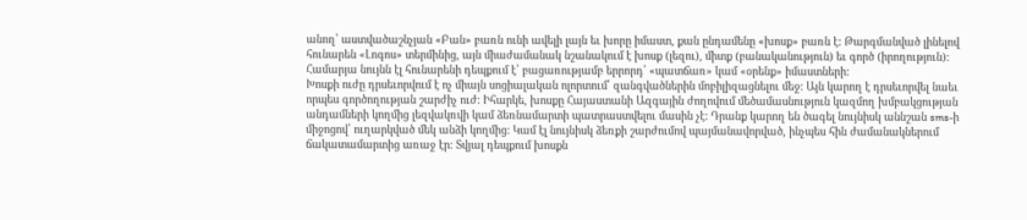անող՝ աստվածաշնչյան «Բան» բառն ունի ավելի լայն եւ խորը իմաստ, քան ընդամենը «խոսք» բառն է: Թարգմանված լինելով հունարեն «Լոգոս» տերմինից, այն միաժամանակ նշանակում է խոսք (լեզու), միտք (բանականություն) եւ գործ (իրողություն): Համարյա նույնն էլ հունարենի դեպքում է՝ բացառությամբ երրորդ՝ «պատճառ» կամ «օրենք» իմաստների:
Խոսքի ուժը դրսեւորվում է ոչ միայն սոցիալական ոլորտում՝ զանգվածներին մոբիլիզացնելու մեջ: Այն կարող է դրսեւորվել նաեւ որպես գործողության շարժիչ ուժ: Իհարկե, խոսքը Հայաստանի Ազգային ժողովում մեծամասնություն կազմող խմբակցության անդամների կողմից լեզվակռվի կամ ձեռնամարտի պատրաստվելու մասին չէ: Դրանք կարող են ծագել նույնիսկ աննշան sms-ի միջոցով՝ ուղարկված մեկ անձի կողմից: Կամ էլ նույնիսկ ձեռքի շարժումով պայմանավորված, ինչպես հին ժամանակներում ճակատամարտից առաջ էր: Տվյալ դեպքում խոսքն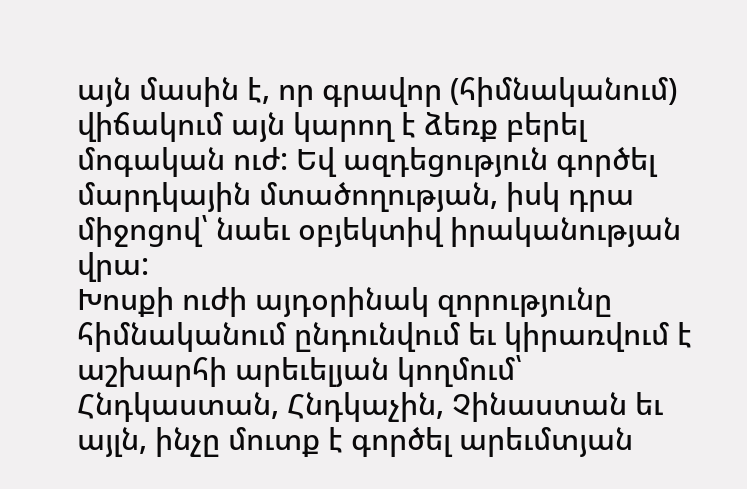այն մասին է, որ գրավոր (հիմնականում) վիճակում այն կարող է ձեռք բերել մոգական ուժ: Եվ ազդեցություն գործել մարդկային մտածողության, իսկ դրա միջոցով՝ նաեւ օբյեկտիվ իրականության վրա:
Խոսքի ուժի այդօրինակ զորությունը հիմնականում ընդունվում եւ կիրառվում է աշխարհի արեւելյան կողմում՝ Հնդկաստան, Հնդկաչին, Չինաստան եւ այլն, ինչը մուտք է գործել արեւմտյան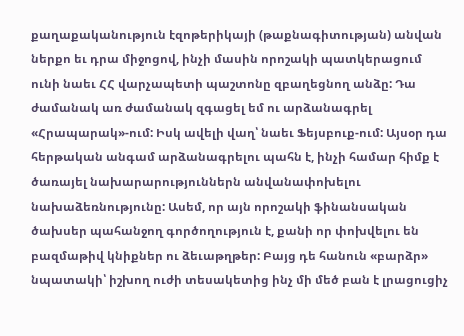քաղաքականություն էզոթերիկայի (թաքնագիտության) անվան ներքո եւ դրա միջոցով, ինչի մասին որոշակի պատկերացում ունի նաեւ ՀՀ վարչապետի պաշտոնը զբաղեցնող անձը: Դա ժամանակ առ ժամանակ զգացել եմ ու արձանագրել «Հրապարակ»-ում: Իսկ ավելի վաղ՝ նաեւ Ֆեյսբուք-ում: Այսօր դա հերթական անգամ արձանագրելու պահն է, ինչի համար հիմք է ծառայել նախարարություններն անվանափոխելու նախաձեռնությունը: Ասեմ, որ այն որոշակի ֆինանսական ծախսեր պահանջող գործողություն է, քանի որ փոխվելու են բազմաթիվ կնիքներ ու ձեւաթղթեր: Բայց դե հանուն «բարձր» նպատակի՝ իշխող ուժի տեսակետից ինչ մի մեծ բան է լրացուցիչ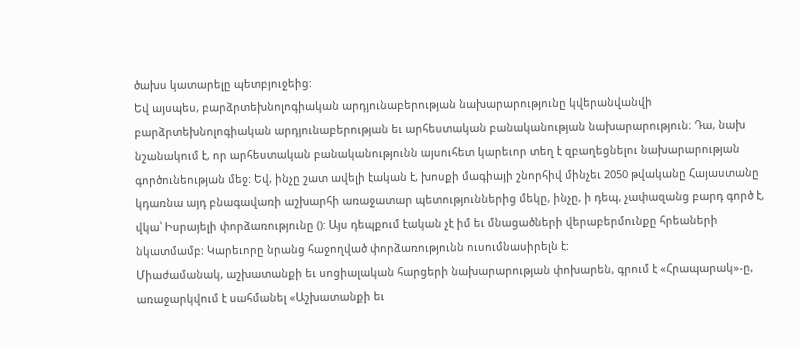ծախս կատարելը պետբյուջեից:
Եվ այսպես, բարձրտեխնոլոգիական արդյունաբերության նախարարությունը կվերանվանվի բարձրտեխնոլոգիական արդյունաբերության եւ արհեստական բանականության նախարարություն։ Դա, նախ նշանակում է, որ արհեստական բանականությունն այսուհետ կարեւոր տեղ է զբաղեցնելու նախարարության գործունեության մեջ: Եվ, ինչը շատ ավելի էական է, խոսքի մագիայի շնորհիվ մինչեւ 2050 թվականը Հայաստանը կդառնա այդ բնագավառի աշխարհի առաջատար պետություններից մեկը, ինչը, ի դեպ, չափազանց բարդ գործ է, վկա՝ Իսրայելի փորձառությունը (): Այս դեպքում էական չէ իմ եւ մնացածների վերաբերմունքը հրեաների նկատմամբ: Կարեւորը նրանց հաջողված փորձառությունն ուսումնասիրելն է:
Միաժամանակ, աշխատանքի եւ սոցիալական հարցերի նախարարության փոխարեն, գրում է «Հրապարակ»-ը, առաջարկվում է սահմանել «Աշխատանքի եւ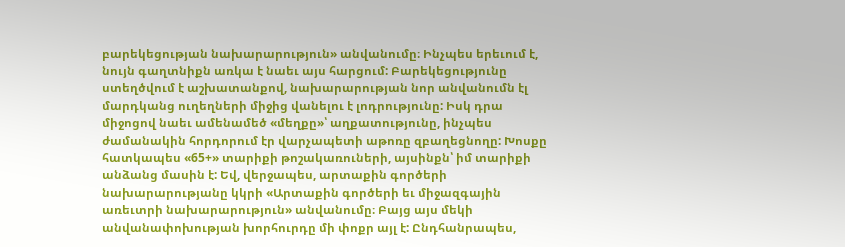բարեկեցության նախարարություն» անվանումը։ Ինչպես երեւում է, նույն գաղտնիքն առկա է նաեւ այս հարցում: Բարեկեցությունը ստեղծվում է աշխատանքով, նախարարության նոր անվանումն էլ մարդկանց ուղեղների միջից վանելու է լոդրությունը: Իսկ դրա միջոցով նաեւ ամենամեծ «մեղքը»՝ աղքատությունը, ինչպես ժամանակին հորդորում էր վարչապետի աթոռը զբաղեցնողը: Խոսքը հատկապես «65+» տարիքի թոշակառուների, այսինքն՝ իմ տարիքի անձանց մասին է: Եվ, վերջապես, արտաքին գործերի նախարարությանը կկրի «Արտաքին գործերի եւ միջազգային առեւտրի նախարարություն» անվանումը։ Բայց այս մեկի անվանափոխության խորհուրդը մի փոքր այլ է: Ընդհանրապես,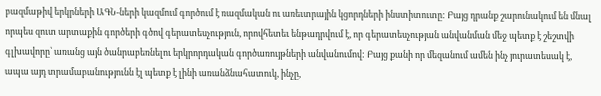բազմաթիվ երկրների ԱԳՆ-ների կազմում գործում է ռազմական ու առեւտրային կցորդների ինստիտուտը: Բայց դրանք շարունակում են մնալ որպես զուտ արտաքին գործերի գծով գերատեսչություն, որովհետեւ ենթադրվում է, որ գերատեսչության անվանման մեջ պետք է շեշտվի գլխավորը՝ առանց այն ծանրաբեռնելու երկրորդական գործառույթների անվանումով: Բայց քանի որ մեզանում ամեն ինչ յուրատեսակ է, ապա այդ տրամաբանությունն էլ պետք է լինի առանձնահատուկ, ինչը,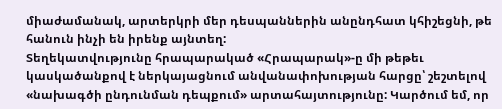միաժամանակ, արտերկրի մեր դեսպաններին անընդհատ կհիշեցնի, թե հանուն ինչի են իրենք այնտեղ:
Տեղեկատվությունը հրապարակած «Հրապարակ»-ը մի թեթեւ կասկածանքով է ներկայացնում անվանափոխության հարցը՝ շեշտելով «նախագծի ընդունման դեպքում» արտահայտությունը: Կարծում եմ, որ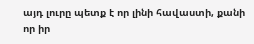այդ լուրը պետք է որ լինի հավաստի, քանի որ իր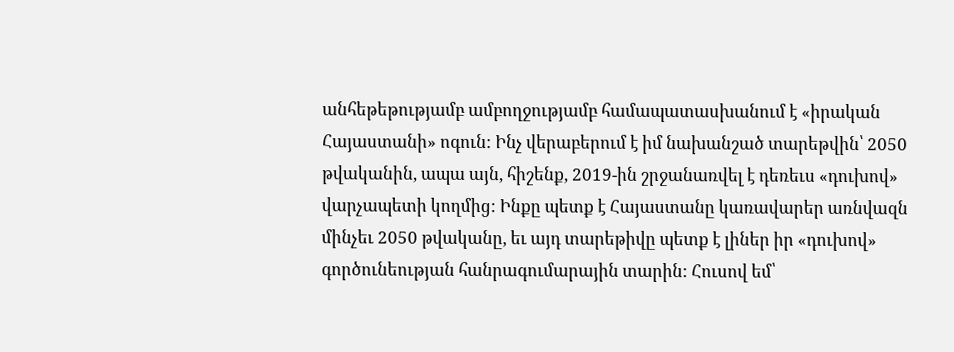անհեթեթությամբ ամբողջությամբ համապատասխանում է «իրական Հայաստանի» ոգուն: Ինչ վերաբերում է իմ նախանշած տարեթվին՝ 2050 թվականին, ապա այն, հիշենք, 2019-ին շրջանառվել է դեռեւս «դուխով» վարչապետի կողմից: Ինքը պետք է Հայաստանը կառավարեր առնվազն մինչեւ 2050 թվականը, եւ այդ տարեթիվը պետք է լիներ իր «դուխով» գործունեության հանրագումարային տարին: Հուսով եմ՝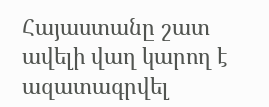Հայաստանը շատ ավելի վաղ կարող է ազատագրվել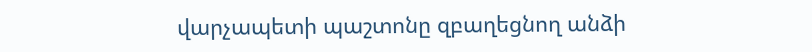վարչապետի պաշտոնը զբաղեցնող անձի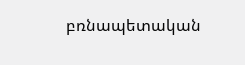բռնապետական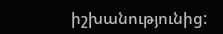իշխանությունից: